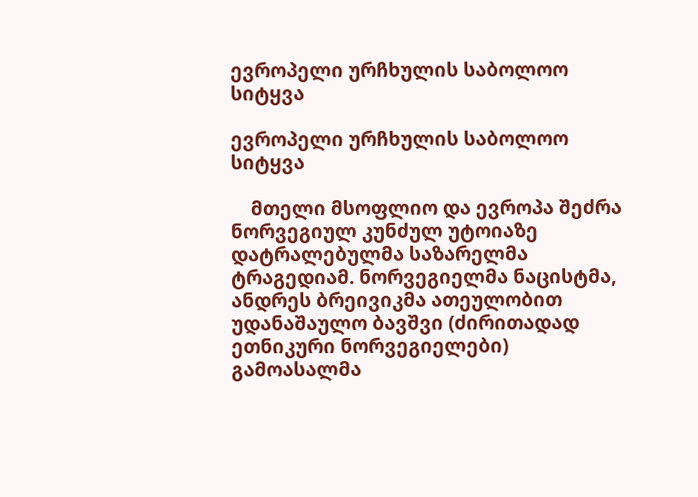ევროპელი ურჩხულის საბოლოო სიტყვა

ევროპელი ურჩხულის საბოლოო სიტყვა

    მთელი მსოფლიო და ევროპა შეძრა ნორვეგიულ კუნძულ უტოიაზე დატრალებულმა საზარელმა ტრაგედიამ. ნორვეგიელმა ნაცისტმა, ანდრეს ბრეივიკმა ათეულობით უდანაშაულო ბავშვი (ძირითადად ეთნიკური ნორვეგიელები) გამოასალმა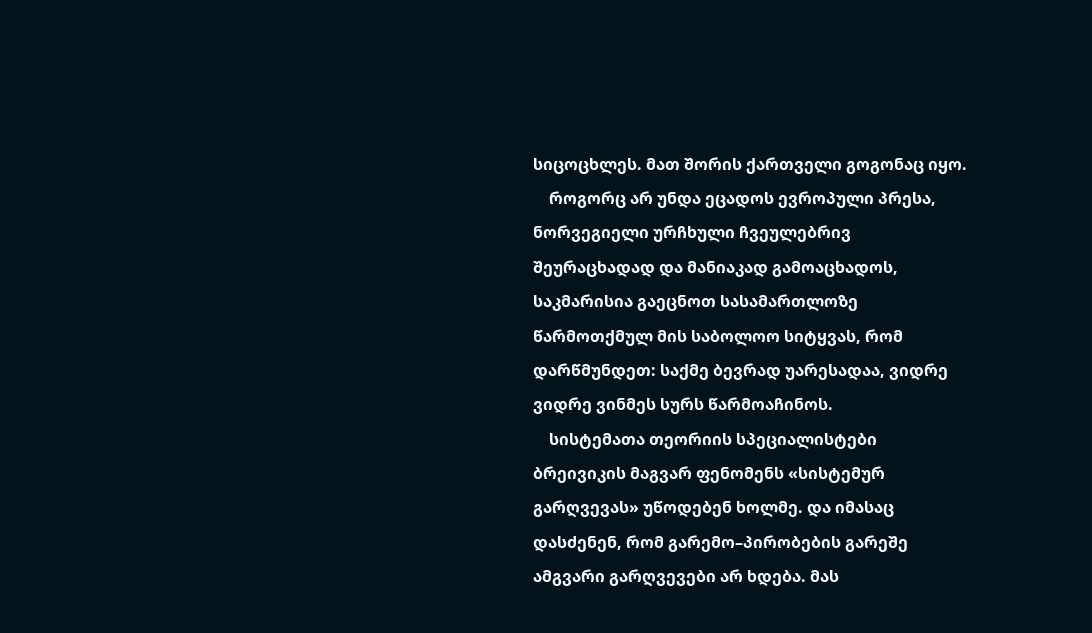სიცოცხლეს. მათ შორის ქართველი გოგონაც იყო.
    როგორც არ უნდა ეცადოს ევროპული პრესა, ნორვეგიელი ურჩხული ჩვეულებრივ შეურაცხადად და მანიაკად გამოაცხადოს, საკმარისია გაეცნოთ სასამართლოზე წარმოთქმულ მის საბოლოო სიტყვას, რომ დარწმუნდეთ: საქმე ბევრად უარესადაა, ვიდრე ვიდრე ვინმეს სურს წარმოაჩინოს.
    სისტემათა თეორიის სპეციალისტები ბრეივიკის მაგვარ ფენომენს «სისტემურ გარღვევას» უწოდებენ ხოლმე. და იმასაც დასძენენ, რომ გარემო–პირობების გარეშე ამგვარი გარღვევები არ ხდება. მას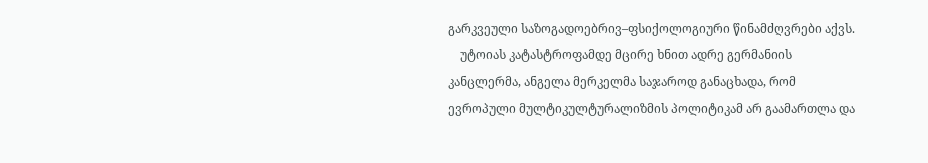გარკვეული საზოგადოებრივ–ფსიქოლოგიური წინამძღვრები აქვს.
    უტოიას კატასტროფამდე მცირე ხნით ადრე გერმანიის კანცლერმა, ანგელა მერკელმა საჯაროდ განაცხადა, რომ ევროპული მულტიკულტურალიზმის პოლიტიკამ არ გაამართლა და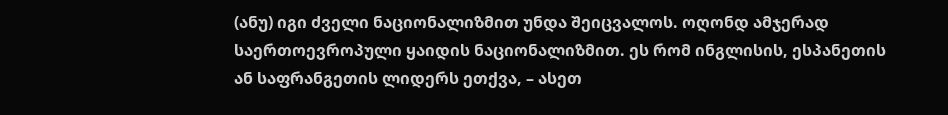(ანუ) იგი ძველი ნაციონალიზმით უნდა შეიცვალოს. ოღონდ ამჯერად საერთოევროპული ყაიდის ნაციონალიზმით. ეს რომ ინგლისის, ესპანეთის ან საფრანგეთის ლიდერს ეთქვა, – ასეთ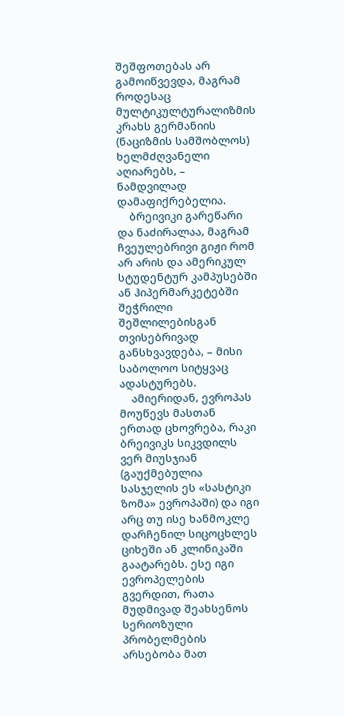შეშფოთებას არ გამოიწვევდა, მაგრამ როდესაც მულტიკულტურალიზმის კრახს გერმანიის (ნაციზმის სამშობლოს) ხელმძღვანელი აღიარებს, – ნამდვილად დამაფიქრებელია.
    ბრეივიკი გარეწარი და ნაძირალაა, მაგრამ ჩვეულებრივი გიჟი რომ არ არის და ამერიკულ სტუდენტურ კამპუსებში ან ჰიპერმარკეტებში შეჭრილი შეშლილებისგან თვისებრივად განსხვავდება, – მისი საბოლოო სიტყვაც ადასტურებს.
    ამიერიდან, ევროპას მოუწევს მასთან ერთად ცხოვრება, რაკი ბრეივიკს სიკვდილს ვერ მიუსჯიან (გაუქმებულია სასჯელის ეს «სასტიკი ზომა» ევროპაში) და იგი არც თუ ისე ხანმოკლე დარჩენილ სიცოცხლეს ციხეში ან კლინიკაში გაატარებს. ესე იგი ევროპელების გვერდით, რათა მუდმივად შეახსენოს სერიოზული პრობელმების არსებობა მათ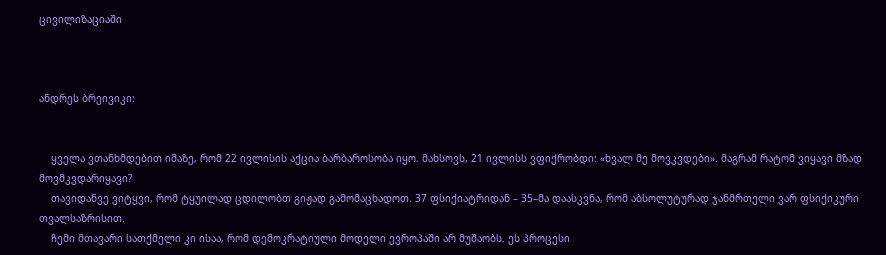ცივილიზაციაში



ანდრეს ბრეივიკი:


    ყველა ვთანხმდებით იმაზე, რომ 22 ივლისის აქცია ბარბაროსობა იყო. მახსოვს, 21 ივლისს ვფიქრობდი: «ხვალ მე მოვკვდები». მაგრამ რატომ ვიყავი მზად მოვმკვდარიყავი?
    თავიდანვე ვიტყვი, რომ ტყუილად ცდილობთ გიჟად გამომაცხადოთ. 37 ფსიქიატრიდან – 35–მა დაასკვნა, რომ აბსოლუტურად ჯანმრთელი ვარ ფსიქიკური თვალსაზრისით.
    ჩემი მთავარი სათქმელი კი ისაა, რომ დემოკრატიული მოდელი ევროპაში არ მუშაობს. ეს პროცესი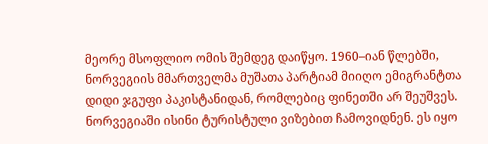მეორე მსოფლიო ომის შემდეგ დაიწყო. 1960–იან წლებში, ნორვეგიის მმართველმა მუშათა პარტიამ მიიღო ემიგრანტთა დიდი ჯგუფი პაკისტანიდან, რომლებიც ფინეთში არ შეუშვეს. ნორვეგიაში ისინი ტურისტული ვიზებით ჩამოვიდნენ. ეს იყო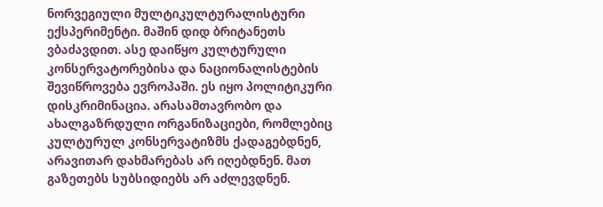ნორვეგიული მულტიკულტურალისტური ექსპერიმენტი. მაშინ დიდ ბრიტანეთს ვბაძავდით. ასე დაიწყო კულტურული კონსერვატორებისა და ნაციონალისტების შევიწროვება ევროპაში. ეს იყო პოლიტიკური დისკრიმინაცია. არასამთავრობო და ახალგაზრდული ორგანიზაციები, რომლებიც კულტურულ კონსერვატიზმს ქადაგებდნენ, არავითარ დახმარებას არ იღებდნენ. მათ გაზეთებს სუბსიდიებს არ აძლევდნენ.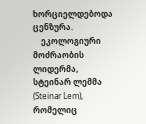ხორციელდებოდა ცენზურა.
    ეკოლოგიური მოძრაობის ლიდერმა, სტეინარ ლემმა (Steinar Lem), რომელიც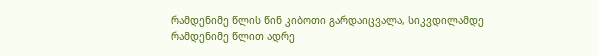რამდენიმე წლის წინ კიბოთი გარდაიცვალა, სიკვდილამდე რამდენიმე წლით ადრე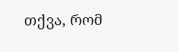თქვა, რომ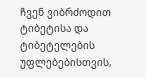ჩვენ ვიბრძოდით ტიბეტისა და ტიბეტელების უფლებებისთვის,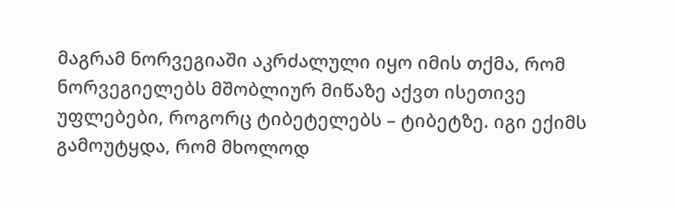მაგრამ ნორვეგიაში აკრძალული იყო იმის თქმა, რომ ნორვეგიელებს მშობლიურ მიწაზე აქვთ ისეთივე უფლებები, როგორც ტიბეტელებს – ტიბეტზე. იგი ექიმს გამოუტყდა, რომ მხოლოდ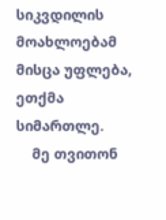სიკვდილის მოახლოებამ მისცა უფლება, ეთქმა სიმართლე.
    მე თვითონ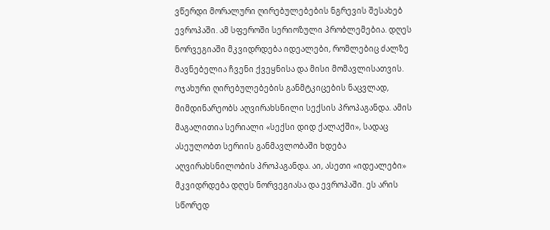ვწერდი მორალური ღირებულებების ნგრევის შესახებ ევროპაში. ამ სფეროში სერიოზული პრობლემებია. დღეს ნორვეგიაში მკვიდრდება იდეალები, რომლებიც ძალზე მავნებელია ჩვენი ქვეყნისა და მისი მომავლისათვის. ოჯახური ღირებულებების განმტკიცების ნაცვლად, მიმდინარეობს აღვირახსნილი სექსის პროპაგანდა. ამის მაგალითია სერიალი «სექსი დიდ ქალაქში», სადაც ასეულობთ სერიის განმავლობაში ხდება აღვირახსნილობის პროპაგანდა. აი, ასეთი «იდეალები» მკვიდრდება დღეს ნორვეგიასა და ევროპაში. ეს არის სწორედ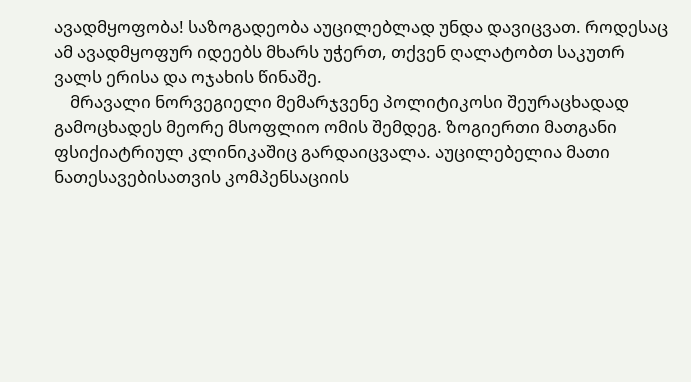ავადმყოფობა! საზოგადეობა აუცილებლად უნდა დავიცვათ. როდესაც ამ ავადმყოფურ იდეებს მხარს უჭერთ, თქვენ ღალატობთ საკუთრ ვალს ერისა და ოჯახის წინაშე.
    მრავალი ნორვეგიელი მემარჯვენე პოლიტიკოსი შეურაცხადად გამოცხადეს მეორე მსოფლიო ომის შემდეგ. ზოგიერთი მათგანი ფსიქიატრიულ კლინიკაშიც გარდაიცვალა. აუცილებელია მათი ნათესავებისათვის კომპენსაციის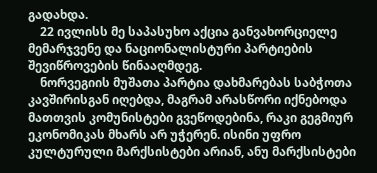გადახდა.
    22 ივლისს მე საპასუხო აქცია განვახორციელე მემარჯვენე და ნაციონალისტური პარტიების შევიწროვების წინააღმდეგ.
    ნორვეგიის მუშათა პარტია დახმარებას საბჭოთა კავშირისგან იღებდა, მაგრამ არასწორი იქნებოდა მათთვის კომუნისტები გვეწოდებინა, რაკი გეგმიურ ეკონომიკას მხარს არ უჭერენ. ისინი უფრო კულტურული მარქსისტები არიან, ანუ მარქსისტები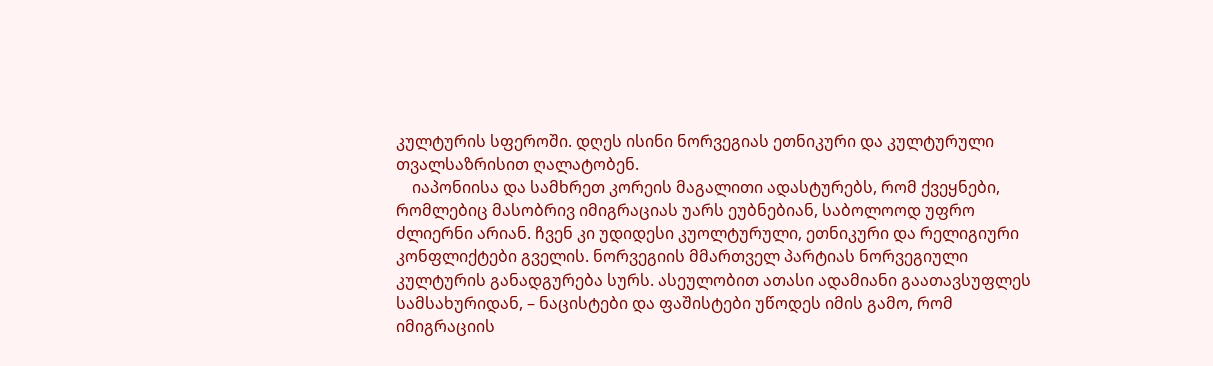კულტურის სფეროში. დღეს ისინი ნორვეგიას ეთნიკური და კულტურული თვალსაზრისით ღალატობენ.
    იაპონიისა და სამხრეთ კორეის მაგალითი ადასტურებს, რომ ქვეყნები, რომლებიც მასობრივ იმიგრაციას უარს ეუბნებიან, საბოლოოდ უფრო ძლიერნი არიან. ჩვენ კი უდიდესი კუოლტურული, ეთნიკური და რელიგიური კონფლიქტები გველის. ნორვეგიის მმართველ პარტიას ნორვეგიული კულტურის განადგურება სურს. ასეულობით ათასი ადამიანი გაათავსუფლეს სამსახურიდან, – ნაცისტები და ფაშისტები უწოდეს იმის გამო, რომ იმიგრაციის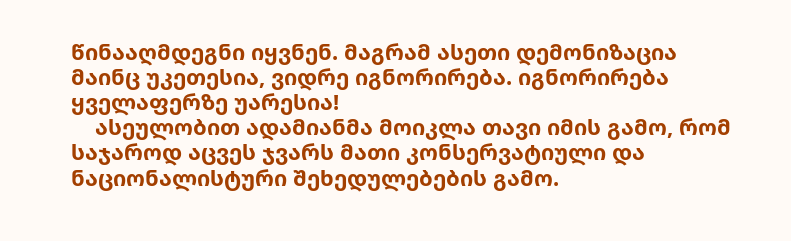წინააღმდეგნი იყვნენ. მაგრამ ასეთი დემონიზაცია მაინც უკეთესია, ვიდრე იგნორირება. იგნორირება ყველაფერზე უარესია!
    ასეულობით ადამიანმა მოიკლა თავი იმის გამო, რომ საჯაროდ აცვეს ჯვარს მათი კონსერვატიული და ნაციონალისტური შეხედულებების გამო.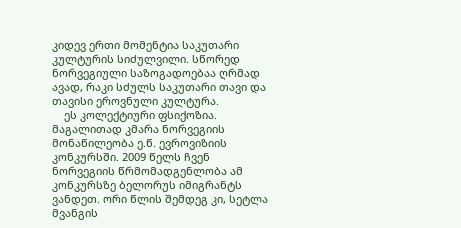კიდევ ერთი მომენტია საკუთარი კულტურის სიძულვილი. სწორედ ნორვეგიული საზოგადოებაა ღრმად ავად, რაკი სძულს საკუთარი თავი და თავისი ეროვნული კულტურა.
    ეს კოლექტიური ფსიქოზია. მაგალითად კმარა ნორვეგიის მონაწილეობა ე.წ. ევროვიზიის კონკურსში. 2009 წელს ჩვენ ნორვეგიის წრმომადგენლობა ამ კონკურსზე ბელორუს იმიგრანტს ვანდეთ. ორი წლის შემდეგ კი, სეტლა მვანგის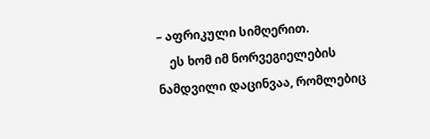– აფრიკული სიმღერით.
    ეს ხომ იმ ნორვეგიელების ნამდვილი დაცინვაა, რომლებიც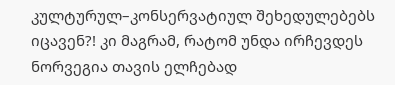კულტურულ–კონსერვატიულ შეხედულებებს იცავენ?! კი მაგრამ, რატომ უნდა ირჩევდეს ნორვეგია თავის ელჩებად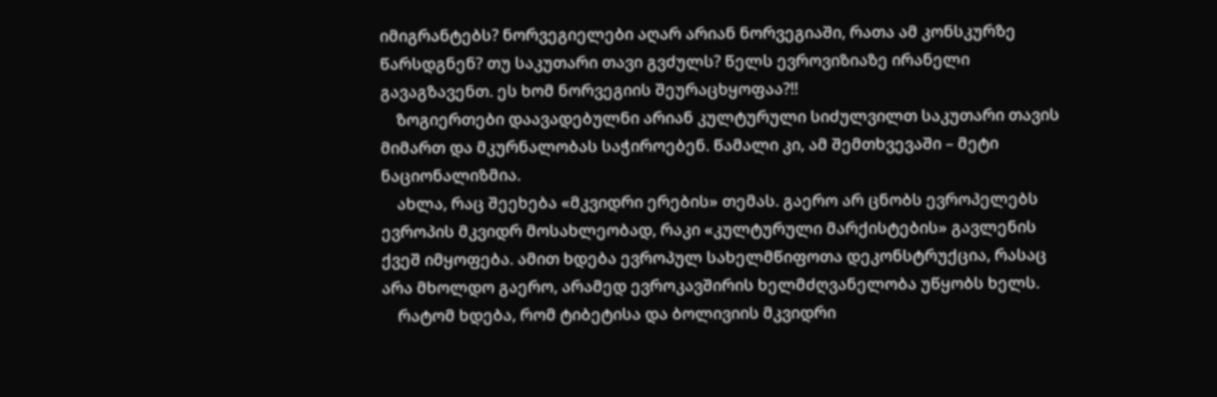იმიგრანტებს? ნორვეგიელები აღარ არიან ნორვეგიაში, რათა ამ კონსკურზე წარსდგნენ? თუ საკუთარი თავი გვძულს? წელს ევროვიზიაზე ირანელი გავაგზავენთ. ეს ხომ ნორვეგიის შეურაცხყოფაა?!!
    ზოგიერთები დაავადებულნი არიან კულტურული სიძულვილთ საკუთარი თავის მიმართ და მკურნალობას საჭიროებენ. წამალი კი, ამ შემთხვევაში – მეტი ნაციონალიზმია.
    ახლა, რაც შეეხება «მკვიდრი ერების» თემას. გაერო არ ცნობს ევროპელებს ევროპის მკვიდრ მოსახლეობად, რაკი «კულტურული მარქისტების» გავლენის ქვეშ იმყოფება. ამით ხდება ევროპულ სახელმწიფოთა დეკონსტრუქცია, რასაც არა მხოლდო გაერო, არამედ ევროკავშირის ხელმძღვანელობა უწყობს ხელს.
    რატომ ხდება, რომ ტიბეტისა და ბოლივიის მკვიდრი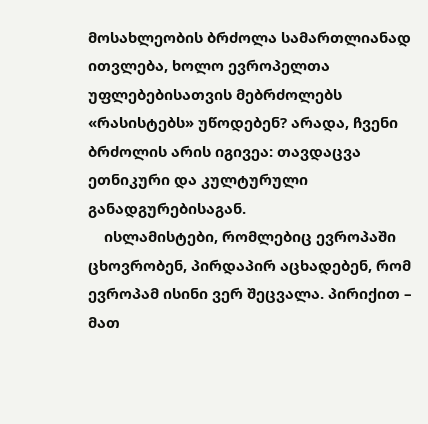მოსახლეობის ბრძოლა სამართლიანად ითვლება, ხოლო ევროპელთა უფლებებისათვის მებრძოლებს «რასისტებს» უწოდებენ? არადა, ჩვენი ბრძოლის არის იგივეა: თავდაცვა ეთნიკური და კულტურული განადგურებისაგან.
    ისლამისტები, რომლებიც ევროპაში ცხოვრობენ, პირდაპირ აცხადებენ, რომ ევროპამ ისინი ვერ შეცვალა. პირიქით – მათ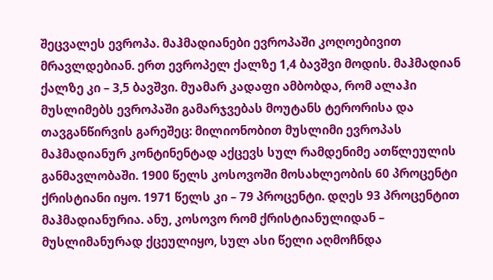შეცვალეს ევროპა. მაჰმადიანები ევროპაში კოღოებივით მრავლდებიან. ერთ ევროპელ ქალზე 1,4 ბავშვი მოდის. მაჰმადიან ქალზე კი – 3,5 ბავშვი. მუამარ კადაფი ამბობდა, რომ ალაჰი მუსლიმებს ევროპაში გამარჯვებას მოუტანს ტერორისა და თავგანწირვის გარეშეც: მილიონობით მუსლიმი ევროპას მაჰმადიანურ კონტინენტად აქცევს სულ რამდენიმე ათწლეულის განმავლობაში. 1900 წელს კოსოვოში მოსახლეობის 60 პროცენტი ქრისტიანი იყო. 1971 წელს კი – 79 პროცენტი. დღეს 93 პროცენტით მაჰმადიანურია. ანუ, კოსოვო რომ ქრისტიანულიდან – მუსლიმანურად ქცეულიყო, სულ ასი წელი აღმოჩნდა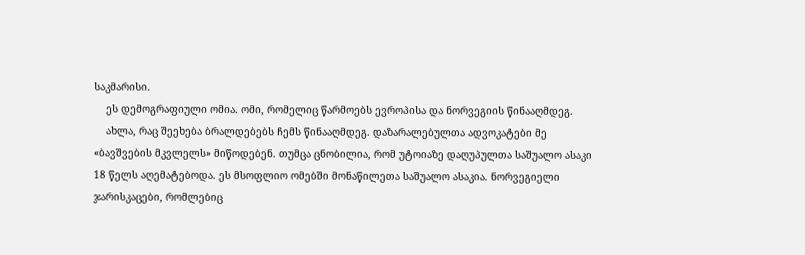საკმარისი.
    ეს დემოგრაფიული ომია. ომი, რომელიც წარმოებს ევროპისა და ნორვეგიის წინააღმდეგ.
    ახლა, რაც შეეხება ბრალდებებს ჩემს წინააღმდეგ. დაზარალებულთა ადვოკატები მე «ბავშვების მკვლელს» მიწოდებენ. თუმცა ცნობილია, რომ უტოიაზე დაღუპულთა საშუალო ასაკი 18 წელს აღემატებოდა. ეს მსოფლიო ომებში მონაწილეთა საშუალო ასაკია. ნორვეგიელი ჯარისკაცები, რომლებიც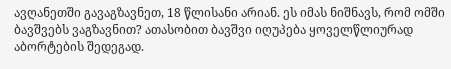ავღანეთში გავაგზავნეთ, 18 წლისანი არიან. ეს იმას ნიშნავს, რომ ომში ბავშვებს ვაგზავნით? ათასობით ბავშვი იღუპება ყოველწლიურად აბორტების შედეგად.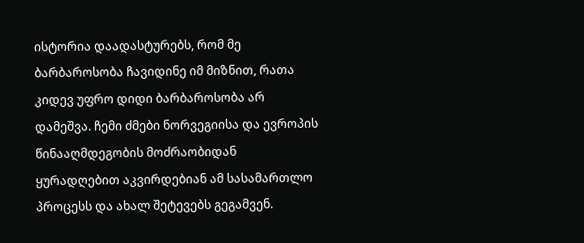ისტორია დაადასტურებს, რომ მე ბარბაროსობა ჩავიდინე იმ მიზნით, რათა კიდევ უფრო დიდი ბარბაროსობა არ დამეშვა. ჩემი ძმები ნორვეგიისა და ევროპის წინააღმდეგობის მოძრაობიდან ყურადღებით აკვირდებიან ამ სასამართლო პროცესს და ახალ შეტევებს გეგამვენ.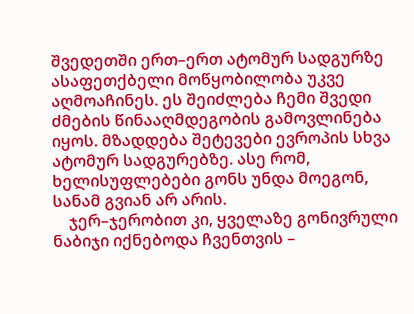შვედეთში ერთ–ერთ ატომურ სადგურზე ასაფეთქბელი მოწყობილობა უკვე აღმოაჩინეს. ეს შეიძლება ჩემი შვედი ძმების წინააღმდეგობის გამოვლინება იყოს. მზადდება შეტევები ევროპის სხვა ატომურ სადგურებზე. ასე რომ, ხელისუფლებები გონს უნდა მოეგონ, სანამ გვიან არ არის.
    ჯერ–ჯერობით კი, ყველაზე გონივრული ნაბიჯი იქნებოდა ჩვენთვის –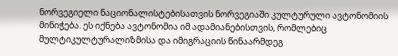ნორვეგიელი ნაციონალისტებისათვის ნორვეგიაში კულტურული ავტონომიის მინიჭება. ეს იქნება ავტონომია იმ ადამიანებისთვის, რომლებიც მულტიკულტურალიზმისა და იმიგრაციის წინაარმდეგ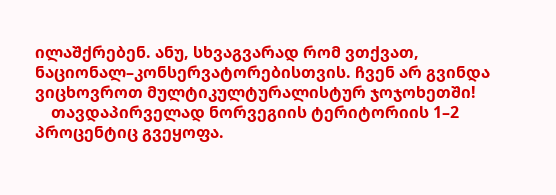ილაშქრებენ. ანუ, სხვაგვარად რომ ვთქვათ, ნაციონალ–კონსერვატორებისთვის. ჩვენ არ გვინდა ვიცხოვროთ მულტიკულტურალისტურ ჯოჯოხეთში!
    თავდაპირველად ნორვეგიის ტერიტორიის 1–2 პროცენტიც გვეყოფა.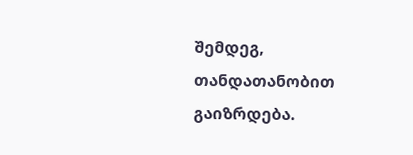შემდეგ, თანდათანობით გაიზრდება.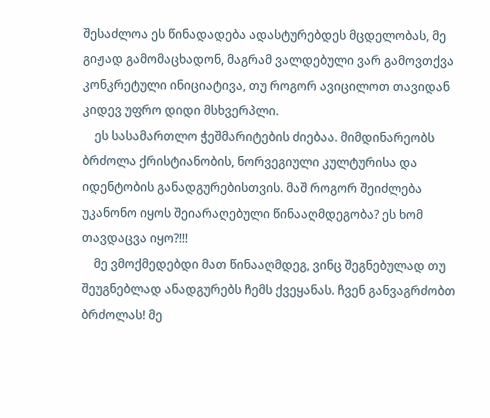შესაძლოა ეს წინადადება ადასტურებდეს მცდელობას, მე გიჟად გამომაცხადონ, მაგრამ ვალდებული ვარ გამოვთქვა კონკრეტული ინიციატივა, თუ როგორ ავიცილოთ თავიდან კიდევ უფრო დიდი მსხვერპლი.
    ეს სასამართლო ჭეშმარიტების ძიებაა. მიმდინარეობს ბრძოლა ქრისტიანობის, ნორვეგიული კულტურისა და იდენტობის განადგურებისთვის. მაშ როგორ შეიძლება უკანონო იყოს შეიარაღებული წინააღმდეგობა? ეს ხომ თავდაცვა იყო?!!!
    მე ვმოქმედებდი მათ წინააღმდეგ, ვინც შეგნებულად თუ შეუგნებლად ანადგურებს ჩემს ქვეყანას. ჩვენ განვაგრძობთ ბრძოლას! მე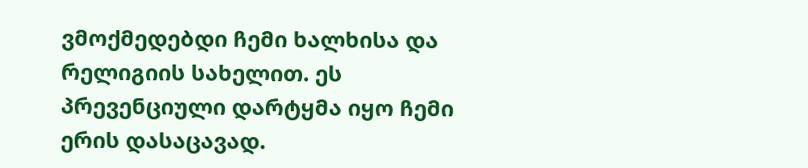ვმოქმედებდი ჩემი ხალხისა და რელიგიის სახელით. ეს პრევენციული დარტყმა იყო ჩემი ერის დასაცავად.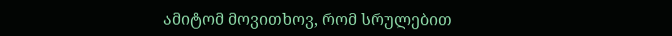ამიტომ მოვითხოვ, რომ სრულებით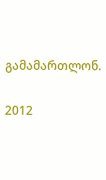გამამართლონ.


2012